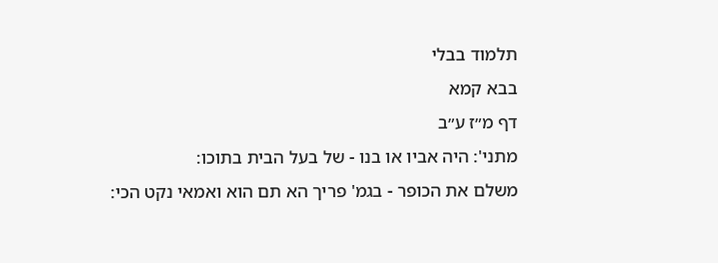תלמוד בבלי
בבא קמא
דף מ״ז ע״ב
מתני': היה אביו או בנו - של בעל הבית בתוכו:
משלם את הכופר - בגמ' פריך הא תם הוא ואמאי נקט הכי: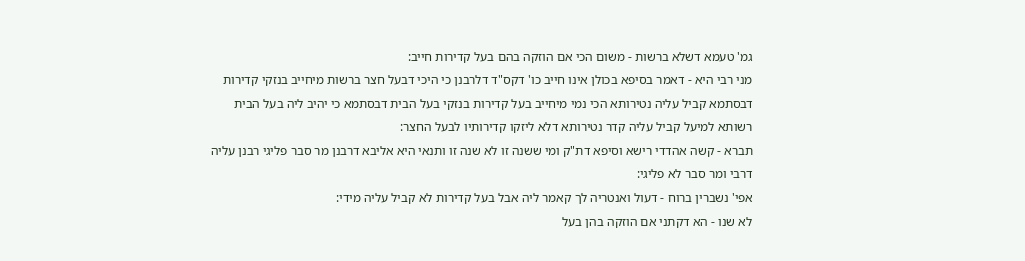גמ' טעמא דשלא ברשות - משום הכי אם הוזקה בהם בעל קדירות חייב:
מני רבי היא - דאמר בסיפא בכולן אינו חייב כו' דקס"ד דלרבנן כי היכי דבעל חצר ברשות מיחייב בנזקי קדירות דבסתמא קביל עליה נטירותא הכי נמי מיחייב בעל קדירות בנזקי בעל הבית דבסתמא כי יהיב ליה בעל הבית רשותא למיעל קביל עליה קדר נטירותא דלא ליזקו קדירותיו לבעל החצר:
תברא - קשה אהדדי רישא וסיפא דת"ק ומי ששנה זו לא שנה זו ותנאי היא אליבא דרבנן מר סבר פליגי רבנן עליה דרבי ומר סבר לא פליגי:
אפי' נשברין ברוח - דעול ואנטריה לך קאמר ליה אבל בעל קדירות לא קביל עליה מידי:
לא שנו - הא דקתני אם הוזקה בהן בעל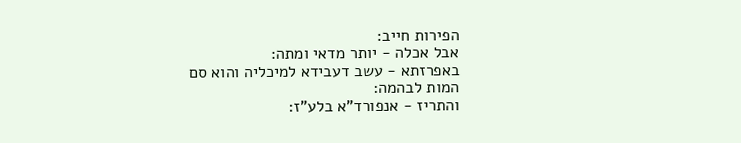הפירות חייב:
אבל אכלה - יותר מדאי ומתה:
באפרזתא - עשב דעבידא למיכליה והוא סם המות לבהמה:
והתריז - אנפורד"א בלע"ז: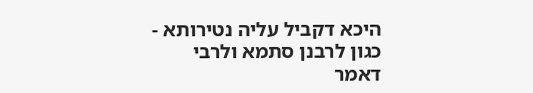היכא דקביל עליה נטירותא - כגון לרבנן סתמא ולרבי דאמר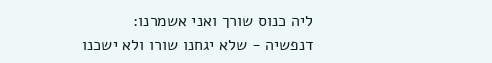ליה כנוס שורך ואני אשמרנו:
דנפשיה - שלא יגחנו שורו ולא ישכנו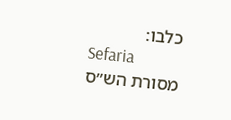כלבו:
Sefaria
מסורת הש״ס